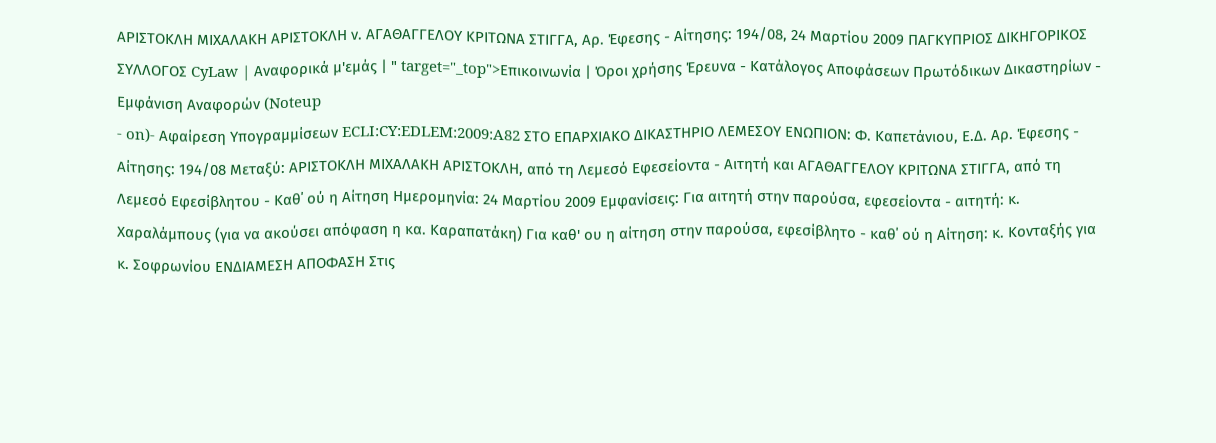ΑΡΙΣΤΟΚΛΗ ΜΙΧΑΛΑΚΗ ΑΡΙΣΤΟΚΛΗ ν. ΑΓΑΘΑΓΓΕΛΟΥ ΚΡΙΤΩΝΑ ΣΤΙΓΓΑ, Αρ. Έφεσης - Αίτησης: 194/08, 24 Μαρτίου 2009 ΠΑΓΚΥΠΡΙΟΣ ΔΙΚΗΓΟΡΙΚΟΣ ΣΥΛΛΟΓΟΣ CyLaw | Αναφορικά μ'εμάς | " target="_top">Επικοινωνία | Όροι χρήσης Έρευνα - Κατάλογος Αποφάσεων Πρωτόδικων Δικαστηρίων - Εμφάνιση Αναφορών (Noteup
- on)- Αφαίρεση Υπογραμμίσεων ECLI:CY:EDLEM:2009:A82 ΣΤΟ ΕΠΑΡΧΙΑΚΟ ΔΙΚΑΣΤΗΡΙΟ ΛΕΜΕΣΟΥ ΕΝΩΠΙΟΝ: Φ. Καπετάνιου, Ε.Δ. Αρ. Έφεσης - Αίτησης: 194/08 Μεταξύ: ΑΡΙΣΤΟΚΛΗ ΜΙΧΑΛΑΚΗ ΑΡΙΣΤΟΚΛΗ, από τη Λεμεσό Εφεσείοντα - Αιτητή και ΑΓΑΘΑΓΓΕΛΟΥ ΚΡΙΤΩΝΑ ΣΤΙΓΓΑ, από τη Λεμεσό Εφεσίβλητου - Καθ΄ ού η Αίτηση Ημερομηνία: 24 Μαρτίου 2009 Εμφανίσεις: Για αιτητή στην παρούσα, εφεσείοντα - αιτητή: κ. Χαραλάμπους (για να ακούσει απόφαση η κα. Καραπατάκη) Για καθ' ου η αίτηση στην παρούσα, εφεσίβλητο - καθ΄ ού η Αίτηση: κ. Κονταξής για κ. Σοφρωνίου ΕΝΔΙΑΜΕΣΗ ΑΠΟΦΑΣΗ Στις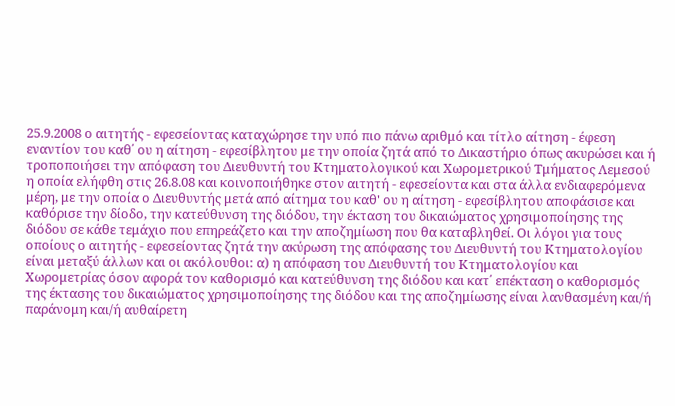25.9.2008 ο αιτητής - εφεσείοντας καταχώρησε την υπό πιο πάνω αριθμό και τίτλο αίτηση - έφεση εναντίον του καθ΄ ου η αίτηση - εφεσίβλητου με την οποία ζητά από το Δικαστήριο όπως ακυρώσει και ή τροποποιήσει την απόφαση του Διευθυντή του Κτηματολογικού και Χωρομετρικού Τμήματος Λεμεσού η οποία ελήφθη στις 26.8.08 και κοινοποιήθηκε στον αιτητή - εφεσείοντα και στα άλλα ενδιαφερόμενα μέρη, με την οποία ο Διευθυντής μετά από αίτημα του καθ' ου η αίτηση - εφεσίβλητου αποφάσισε και καθόρισε την δίοδο, την κατεύθυνση της διόδου, την έκταση του δικαιώματος χρησιμοποίησης της διόδου σε κάθε τεμάχιο που επηρεάζετο και την αποζημίωση που θα καταβληθεί. Οι λόγοι για τους οποίους ο αιτητής - εφεσείοντας ζητά την ακύρωση της απόφασης του Διευθυντή του Κτηματολογίου είναι μεταξύ άλλων και οι ακόλουθοι: α) η απόφαση του Διευθυντή του Κτηματολογίου και Χωρομετρίας όσον αφορά τον καθορισμό και κατεύθυνση της διόδου και κατ΄ επέκταση ο καθορισμός της έκτασης του δικαιώματος χρησιμοποίησης της διόδου και της αποζημίωσης είναι λανθασμένη και/ή παράνομη και/ή αυθαίρετη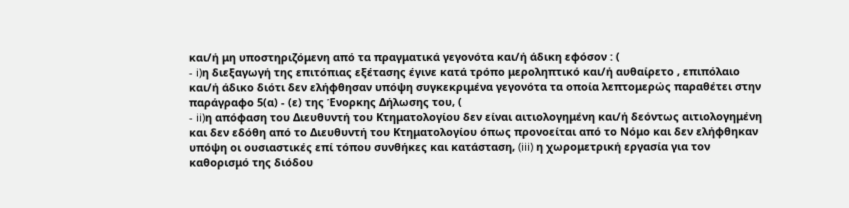και/ή μη υποστηριζόμενη από τα πραγματικά γεγονότα και/ή άδικη εφόσον : (
- i)η διεξαγωγή της επιτόπιας εξέτασης έγινε κατά τρόπο μεροληπτικό και/ή αυθαίρετο , επιπόλαιο και/ή άδικο διότι δεν ελήφθησαν υπόψη συγκεκριμένα γεγονότα τα οποία λεπτομερώς παραθέτει στην παράγραφο 5(α) - (ε) της Ένορκης Δήλωσης του, (
- ii)η απόφαση του Διευθυντή του Κτηματολογίου δεν είναι αιτιολογημένη και/ή δεόντως αιτιολογημένη και δεν εδόθη από το Διευθυντή του Κτηματολογίου όπως προνοείται από το Νόμο και δεν ελήφθηκαν υπόψη οι ουσιαστικές επί τόπου συνθήκες και κατάσταση, (iii) η χωρομετρική εργασία για τον καθορισμό της διόδου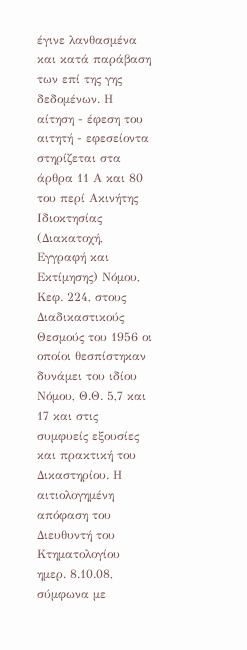έγινε λανθασμένα και κατά παράβαση των επί της γης δεδομένων. Η αίτηση - έφεση του αιτητή - εφεσείοντα στηρίζεται στα άρθρα 11 Α και 80 του περί Ακινήτης Ιδιοκτησίας (Διακατοχή, Εγγραφή και Εκτίμησης) Νόμου, Κεφ. 224, στους Διαδικαστικούς Θεσμούς του 1956 οι οποίοι θεσπίστηκαν δυνάμει του ιδίου Νόμου, Θ.Θ. 5,7 και 17 και στις συμφυείς εξουσίες και πρακτική του Δικαστηρίου. Η αιτιολογημένη απόφαση του Διευθυντή του Κτηματολογίου ημερ. 8.10.08, σύμφωνα με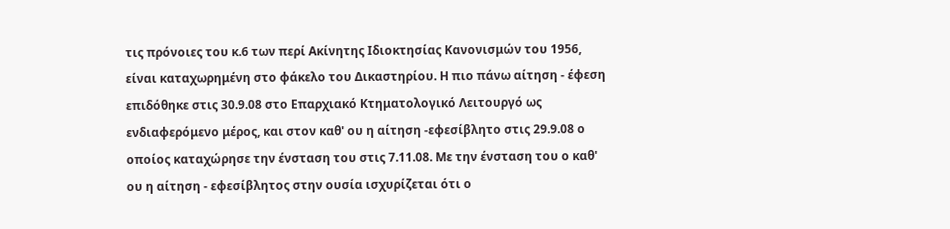τις πρόνοιες του κ.6 των περί Ακίνητης Ιδιοκτησίας Κανονισμών του 1956, είναι καταχωρημένη στο φάκελο του Δικαστηρίου. Η πιο πάνω αίτηση - έφεση επιδόθηκε στις 30.9.08 στο Επαρχιακό Κτηματολογικό Λειτουργό ως ενδιαφερόμενο μέρος, και στον καθ' ου η αίτηση -εφεσίβλητο στις 29.9.08 ο οποίος καταχώρησε την ένσταση του στις 7.11.08. Με την ένσταση του ο καθ' ου η αίτηση - εφεσίβλητος στην ουσία ισχυρίζεται ότι ο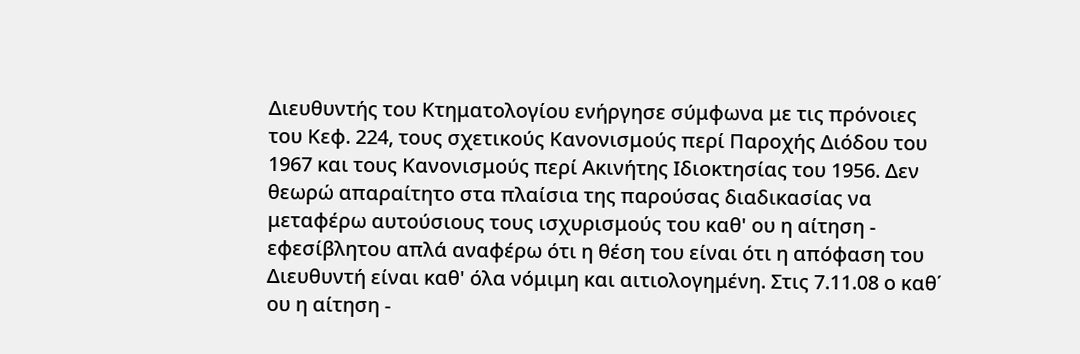Διευθυντής του Κτηματολογίου ενήργησε σύμφωνα με τις πρόνοιες του Κεφ. 224, τους σχετικούς Κανονισμούς περί Παροχής Διόδου του 1967 και τους Κανονισμούς περί Ακινήτης Ιδιοκτησίας του 1956. Δεν θεωρώ απαραίτητο στα πλαίσια της παρούσας διαδικασίας να μεταφέρω αυτούσιους τους ισχυρισμούς του καθ' ου η αίτηση - εφεσίβλητου απλά αναφέρω ότι η θέση του είναι ότι η απόφαση του Διευθυντή είναι καθ' όλα νόμιμη και αιτιολογημένη. Στις 7.11.08 ο καθ΄ ου η αίτηση -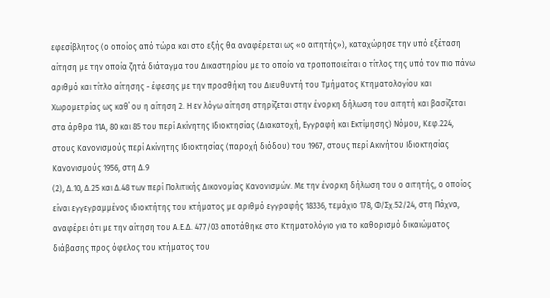εφεσίβλητος (ο οποίος από τώρα και στο εξής θα αναφέρεται ως «ο αιτητής»), καταχώρησε την υπό εξέταση αίτηση με την οποία ζητά διάταγμα του Δικαστηρίου με το οποίο να τροποποιείται ο τίτλος της υπό τον πιο πάνω αριθμό και τίτλο αίτησης - έφεσης με την προσθήκη του Διευθυντή του Τμήματος Κτηματολογίου και Χωρομετρίας ως καθ΄ ου η αίτηση 2. Η εν λόγω αίτηση στηρίζεται στην ένορκη δήλωση του αιτητή και βασίζεται στα άρθρα 11Α, 80 και 85 του περί Ακίνητης Ιδιοκτησίας (Διακατοχή, Εγγραφή και Εκτίμησης) Νόμου, Κεφ.224, στους Κανονισμούς περί Ακίνητης Ιδιοκτησίας (παροχή διόδου) του 1967, στους περί Ακινήτου Ιδιοκτησίας Κανονισμούς 1956, στη Δ.9
(2), Δ.10, Δ.25 και Δ.48 των περί Πολιτικής Δικονομίας Κανονισμών. Με την ένορκη δήλωση του ο αιτητής, ο οποίος είναι εγγεγραμμένος ιδιοκτήτης του κτήματος με αριθμό εγγραφής 18336, τεμάχιο 178, Φ/Σχ.52/24, στη Πάχνα, αναφέρει ότι με την αίτηση του Α.Ε.Δ. 477/03 αποτάθηκε στο Κτηματολόγιο για το καθορισμό δικαιώματος διάβασης προς όφελος του κτήματος του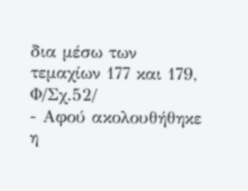δια μέσω των τεμαχίων 177 και 179, Φ/Σχ.52/
- Αφού ακολουθήθηκε η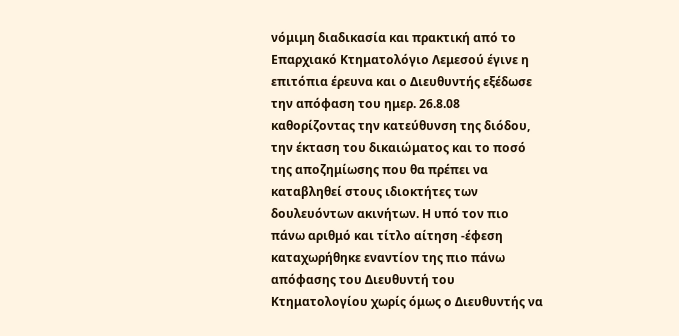νόμιμη διαδικασία και πρακτική από το Επαρχιακό Κτηματολόγιο Λεμεσού έγινε η επιτόπια έρευνα και ο Διευθυντής εξέδωσε την απόφαση του ημερ. 26.8.08 καθορίζοντας την κατεύθυνση της διόδου, την έκταση του δικαιώματος και το ποσό της αποζημίωσης που θα πρέπει να καταβληθεί στους ιδιοκτήτες των δουλευόντων ακινήτων. Η υπό τον πιο πάνω αριθμό και τίτλο αίτηση -έφεση καταχωρήθηκε εναντίον της πιο πάνω απόφασης του Διευθυντή του Κτηματολογίου χωρίς όμως ο Διευθυντής να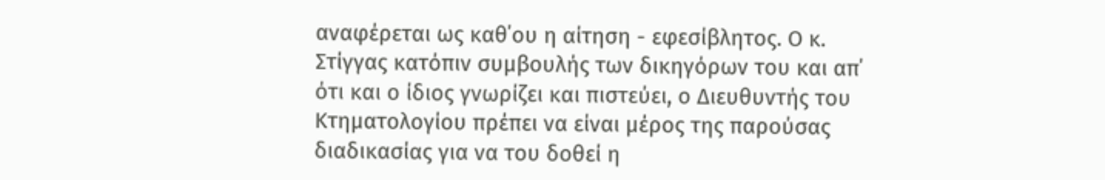αναφέρεται ως καθ΄ου η αίτηση - εφεσίβλητος. Ο κ. Στίγγας κατόπιν συμβουλής των δικηγόρων του και απ΄ ότι και ο ίδιος γνωρίζει και πιστεύει, ο Διευθυντής του Κτηματολογίου πρέπει να είναι μέρος της παρούσας διαδικασίας για να του δοθεί η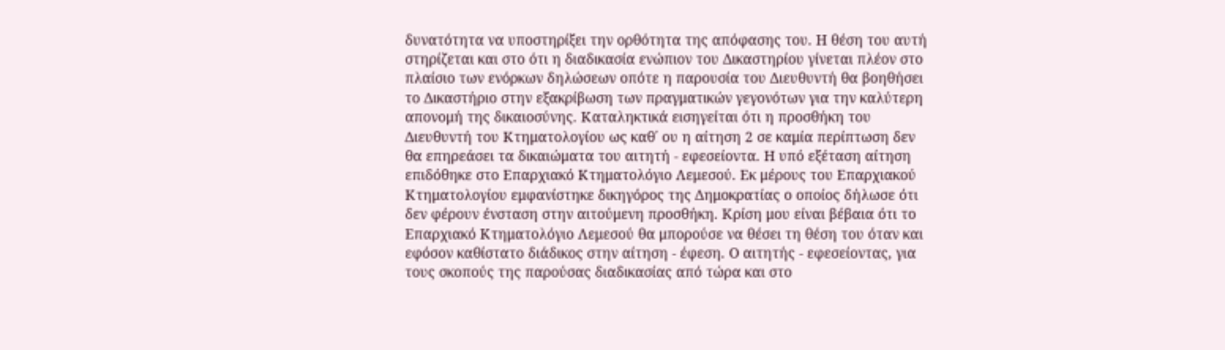δυνατότητα να υποστηρίξει την ορθότητα της απόφασης του. Η θέση του αυτή στηρίζεται και στο ότι η διαδικασία ενώπιον του Δικαστηρίου γίνεται πλέον στο πλαίσιο των ενόρκων δηλώσεων οπότε η παρουσία του Διευθυντή θα βοηθήσει το Δικαστήριο στην εξακρίβωση των πραγματικών γεγονότων για την καλύτερη απονομή της δικαιοσύνης. Καταληκτικά εισηγείται ότι η προσθήκη του Διευθυντή του Κτηματολογίου ως καθ΄ ου η αίτηση 2 σε καμία περίπτωση δεν θα επηρεάσει τα δικαιώματα του αιτητή - εφεσείοντα. Η υπό εξέταση αίτηση επιδόθηκε στο Επαρχιακό Κτηματολόγιο Λεμεσού. Εκ μέρους του Επαρχιακού Κτηματολογίου εμφανίστηκε δικηγόρος της Δημοκρατίας ο οποίος δήλωσε ότι δεν φέρουν ένσταση στην αιτούμενη προσθήκη. Κρίση μου είναι βέβαια ότι το Επαρχιακό Κτηματολόγιο Λεμεσού θα μπορούσε να θέσει τη θέση του όταν και εφόσον καθίστατο διάδικος στην αίτηση - έφεση. Ο αιτητής - εφεσείοντας, για τους σκοπούς της παρούσας διαδικασίας από τώρα και στο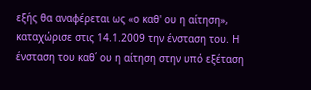εξής θα αναφέρεται ως «ο καθ' ου η αίτηση», καταχώρισε στις 14.1.2009 την ένσταση του. Η ένσταση του καθ΄ ου η αίτηση στην υπό εξέταση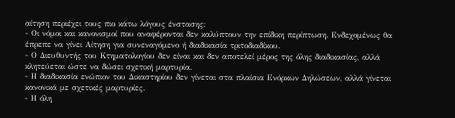αίτηση περιέχει τους πιο κάτω λόγους ένστασης:
- Οι νόμοι και κανονισμοί που αναφέρονται δεν καλύπτουν την επίδικη περίπτωση. Ενδεχομένως θα έπρεπε να γίνει Αίτηση για συνεναγόμενο ή διαδικασία τριτοδιαδίκου.
- Ο Διευθυντής του Κτηματολογίου δεν είναι και δεν αποτελεί μέρος της όλης διαδικασίας, αλλά κλητεύεται ώστε να δώσει σχετική μαρτυρία.
- Η διαδικασία ενώπιον του Δικαστηρίου δεν γίνεται στα πλαίσια Ενόρκων Δηλώσεων, αλλά γίνεται κανονικά με σχετικές μαρτυρίες.
- Η όλη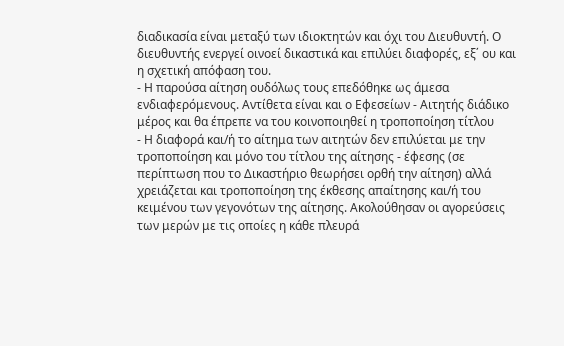διαδικασία είναι μεταξύ των ιδιοκτητών και όχι του Διευθυντή. Ο διευθυντής ενεργεί οινοεί δικαστικά και επιλύει διαφορές, εξ΄ ου και η σχετική απόφαση του.
- Η παρούσα αίτηση ουδόλως τους επεδόθηκε ως άμεσα ενδιαφερόμενους. Αντίθετα είναι και ο Εφεσείων - Αιτητής διάδικο μέρος και θα έπρεπε να του κοινοποιηθεί η τροποποίηση τίτλου
- Η διαφορά και/ή το αίτημα των αιτητών δεν επιλύεται με την τροποποίηση και μόνο του τίτλου της αίτησης - έφεσης (σε περίπτωση που το Δικαστήριο θεωρήσει ορθή την αίτηση) αλλά χρειάζεται και τροποποίηση της έκθεσης απαίτησης και/ή του κειμένου των γεγονότων της αίτησης. Ακολούθησαν οι αγορεύσεις των μερών με τις οποίες η κάθε πλευρά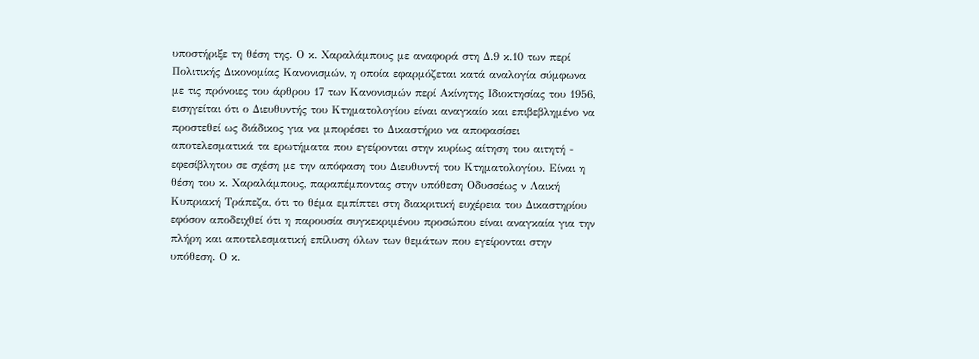υποστήριξε τη θέση της. Ο κ. Χαραλάμπους με αναφορά στη Δ.9 κ.10 των περί Πολιτικής Δικονομίας Κανονισμών, η οποία εφαρμόζεται κατά αναλογία σύμφωνα με τις πρόνοιες του άρθρου 17 των Κανονισμών περί Ακίνητης Ιδιοκτησίας του 1956, εισηγείται ότι ο Διευθυντής του Κτηματολογίου είναι αναγκαίο και επιβεβλημένο να προστεθεί ως διάδικος για να μπορέσει το Δικαστήριο να αποφασίσει αποτελεσματικά τα ερωτήματα που εγείρονται στην κυρίως αίτηση του αιτητή - εφεσίβλητου σε σχέση με την απόφαση του Διευθυντή του Κτηματολογίου. Είναι η θέση του κ. Χαραλάμπους, παραπέμποντας στην υπόθεση Οδυσσέως ν Λαική Κυπριακή Τράπεζα, ότι το θέμα εμπίπτει στη διακριτική ευχέρεια του Δικαστηρίου εφόσον αποδειχθεί ότι η παρουσία συγκεκριμένου προσώπου είναι αναγκαία για την πλήρη και αποτελεσματική επίλυση όλων των θεμάτων που εγείρονται στην υπόθεση. Ο κ.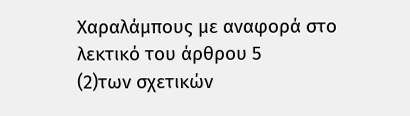Χαραλάμπους με αναφορά στο λεκτικό του άρθρου 5
(2)των σχετικών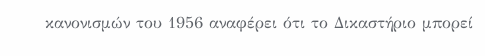κανονισμών του 1956 αναφέρει ότι το Δικαστήριο μπορεί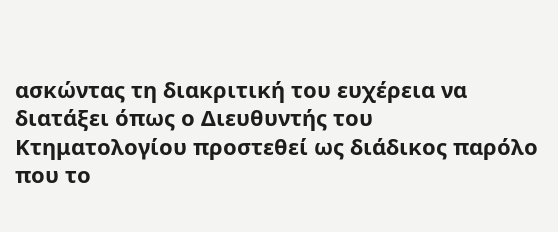ασκώντας τη διακριτική του ευχέρεια να διατάξει όπως ο Διευθυντής του Κτηματολογίου προστεθεί ως διάδικος παρόλο που το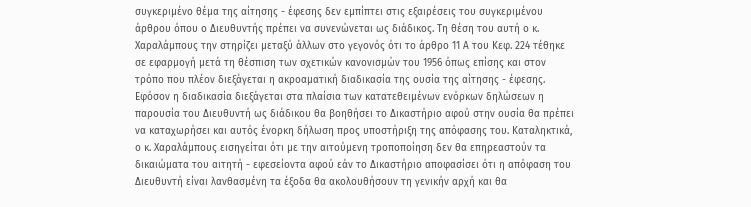συγκεριμένο θέμα της αίτησης - έφεσης δεν εμπίπτει στις εξαιρέσεις του συγκεριμένου άρθρου όπου ο Διευθυντής πρέπει να συνενώνεται ως διάδικος. Τη θέση του αυτή ο κ. Χαραλάμπους την στηρίζει μεταξύ άλλων στο γεγονός ότι το άρθρο 11 Α του Κεφ. 224 τέθηκε σε εφαρμογή μετά τη θέσπιση των σχετικών κανονισμών του 1956 όπως επίσης και στον τρόπο που πλέον διεξάγεται η ακροαματική διαδικασία της ουσία της αίτησης - έφεσης. Εφόσον η διαδικασία διεξάγεται στα πλαίσια των κατατεθειμένων ενόρκων δηλώσεων η παρουσία του Διευθυντή ως διάδικου θα βοηθήσει το Δικαστήριο αφού στην ουσία θα πρέπει να καταχωρήσει και αυτός ένορκη δήλωση προς υποστήριξη της απόφασης του. Καταληκτικά, ο κ. Χαραλάμπους εισηγείται ότι με την αιτούμενη τροποποίηση δεν θα επηρεαστούν τα δικαιώματα του αιτητή - εφεσείοντα αφού εάν το Δικαστήριο αποφασίσει ότι η απόφαση του Διευθυντή είναι λανθασμένη τα έξοδα θα ακολουθήσουν τη γενικήν αρχή και θα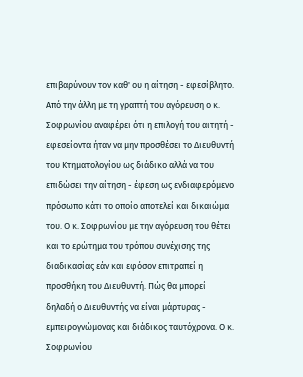επιβαρύνουν τον καθ' ου η αίτηση - εφεσίβλητο. Από την άλλη με τη γραπτή του αγόρευση ο κ. Σοφρωνίου αναφέρει ότι η επιλογή του αιτητή - εφεσείοντα ήταν να μην προσθέσει το Διευθυντή του Κτηματολογίου ως διάδικο αλλά να του επιδώσει την αίτηση - έφεση ως ενδιαφερόμενο πρόσωπο κάτι το οποίο αποτελεί και δικαιώμα του. Ο κ. Σοφρωνίου με την αγόρευση του θέτει και το ερώτημα του τρόπου συνέχισης της διαδικασίας εάν και εφόσον επιτραπεί η προσθήκη του Διευθυντή. Πώς θα μπορεί δηλαδή ο Διευθυντής να είναι μάρτυρας - εμπειρογνώμονας και διάδικος ταυτόχρονα. Ο κ. Σοφρωνίου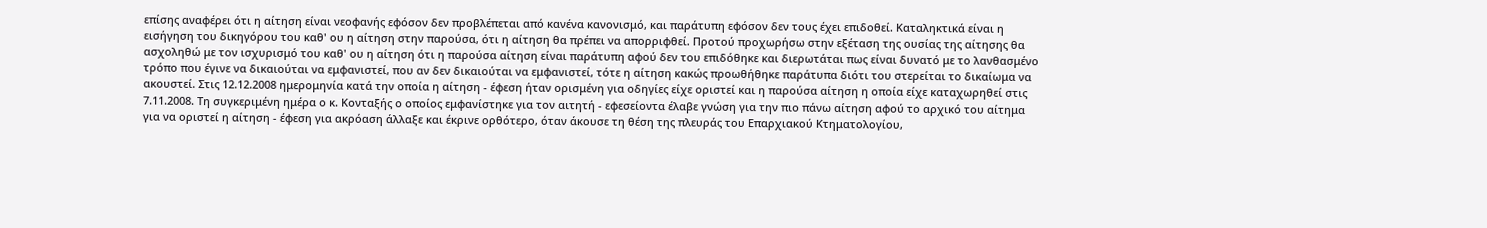επίσης αναφέρει ότι η αίτηση είναι νεοφανής εφόσον δεν προβλέπεται από κανένα κανονισμό, και παράτυπη εφόσον δεν τους έχει επιδοθεί. Καταληκτικά είναι η εισήγηση του δικηγόρου του καθ' ου η αίτηση στην παρούσα, ότι η αίτηση θα πρέπει να απορριφθεί. Προτού προχωρήσω στην εξέταση της ουσίας της αίτησης θα ασχοληθώ με τον ισχυρισμό του καθ' ου η αίτηση ότι η παρούσα αίτηση είναι παράτυπη αφού δεν του επιδόθηκε και διερωτάται πως είναι δυνατό με το λανθασμένο τρόπο που έγινε να δικαιούται να εμφανιστεί, που αν δεν δικαιούται να εμφανιστεί, τότε η αίτηση κακώς προωθήθηκε παράτυπα διότι του στερείται το δικαίωμα να ακουστεί. Στις 12.12.2008 ημερομηνία κατά την οποία η αίτηση - έφεση ήταν ορισμένη για οδηγίες είχε οριστεί και η παρούσα αίτηση η οποία είχε καταχωρηθεί στις 7.11.2008. Τη συγκεριμένη ημέρα ο κ. Κονταξής ο οποίος εμφανίστηκε για τον αιτητή - εφεσείοντα έλαβε γνώση για την πιο πάνω αίτηση αφού το αρχικό του αίτημα για να οριστεί η αίτηση - έφεση για ακρόαση άλλαξε και έκρινε ορθότερο, όταν άκουσε τη θέση της πλευράς του Επαρχιακού Κτηματολογίου,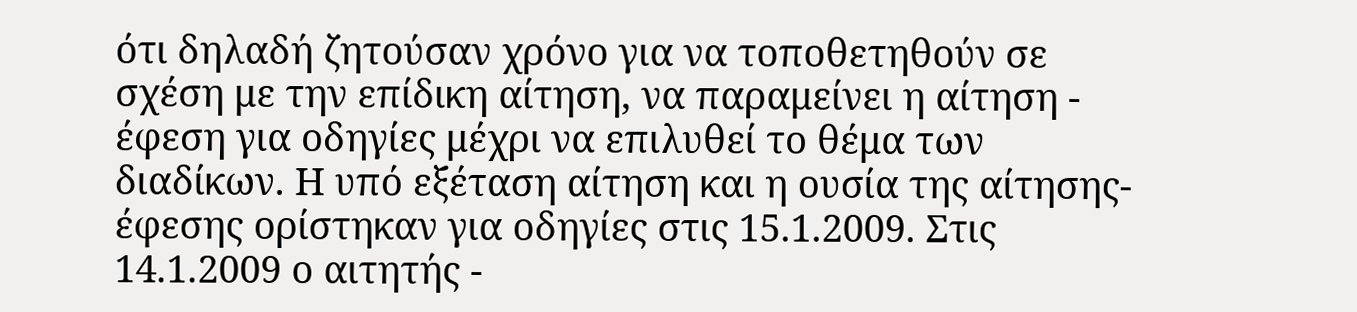ότι δηλαδή ζητούσαν χρόνο για να τοποθετηθούν σε σχέση με την επίδικη αίτηση, να παραμείνει η αίτηση - έφεση για οδηγίες μέχρι να επιλυθεί το θέμα των διαδίκων. Η υπό εξέταση αίτηση και η ουσία της αίτησης- έφεσης ορίστηκαν για οδηγίες στις 15.1.2009. Στις 14.1.2009 ο αιτητής -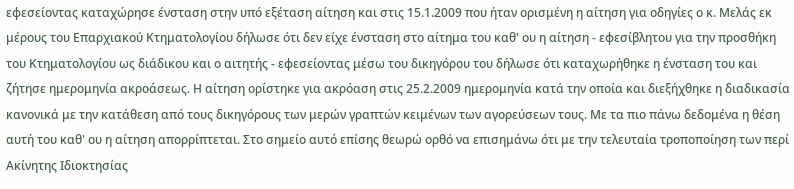εφεσείοντας καταχώρησε ένσταση στην υπό εξέταση αίτηση και στις 15.1.2009 που ήταν ορισμένη η αίτηση για οδηγίες ο κ. Μελάς εκ μέρους του Επαρχιακού Κτηματολογίου δήλωσε ότι δεν είχε ένσταση στο αίτημα του καθ' ου η αίτηση - εφεσίβλητου για την προσθήκη του Κτηματολογίου ως διάδικου και ο αιτητής - εφεσείοντας μέσω του δικηγόρου του δήλωσε ότι καταχωρήθηκε η ένσταση του και ζήτησε ημερομηνία ακροάσεως. Η αίτηση ορίστηκε για ακρόαση στις 25.2.2009 ημερομηνία κατά την οποία και διεξήχθηκε η διαδικασία κανονικά με την κατάθεση από τους δικηγόρους των μερών γραπτών κειμένων των αγορεύσεων τους. Με τα πιο πάνω δεδομένα η θέση αυτή του καθ' ου η αίτηση απορρίπτεται. Στο σημείο αυτό επίσης θεωρώ ορθό να επισημάνω ότι με την τελευταία τροποποίηση των περί Ακίνητης Ιδιοκτησίας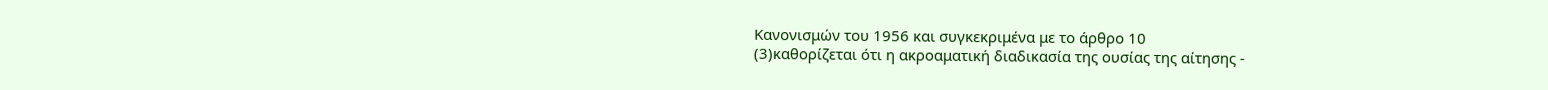Κανονισμών του 1956 και συγκεκριμένα με το άρθρο 10
(3)καθορίζεται ότι η ακροαματική διαδικασία της ουσίας της αίτησης -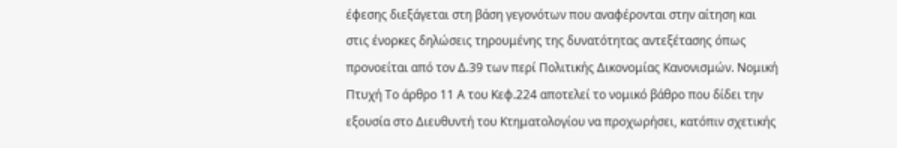έφεσης διεξάγεται στη βάση γεγονότων που αναφέρονται στην αίτηση και στις ένορκες δηλώσεις τηρουμένης της δυνατότητας αντεξέτασης όπως προνοείται από τον Δ.39 των περί Πολιτικής Δικονομίας Κανονισμών. Νομική Πτυχή Το άρθρο 11 Α του Κεφ.224 αποτελεί το νομικό βάθρο που δίδει την εξουσία στο Διευθυντή του Κτηματολογίου να προχωρήσει, κατόπιν σχετικής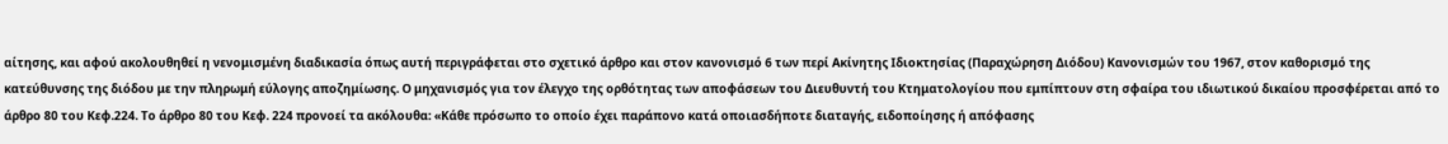αίτησης, και αφού ακολουθηθεί η νενομισμένη διαδικασία όπως αυτή περιγράφεται στο σχετικό άρθρο και στον κανονισμό 6 των περί Ακίνητης Ιδιοκτησίας (Παραχώρηση Διόδου) Κανονισμών του 1967, στον καθορισμό της κατεύθυνσης της διόδου με την πληρωμή εύλογης αποζημίωσης. Ο μηχανισμός για τον έλεγχο της ορθότητας των αποφάσεων του Διευθυντή του Κτηματολογίου που εμπίπτουν στη σφαίρα του ιδιωτικού δικαίου προσφέρεται από το άρθρο 80 του Κεφ.224. Το άρθρο 80 του Κεφ. 224 προνοεί τα ακόλουθα: «Κάθε πρόσωπο το οποίο έχει παράπονο κατά οποιασδήποτε διαταγής, ειδοποίησης ή απόφασης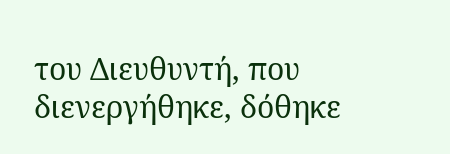του Διευθυντή, που διενεργήθηκε, δόθηκε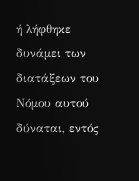ή λήφθηκε δυνάμει των διατάξεων του Νόμου αυτού δύναται, εντός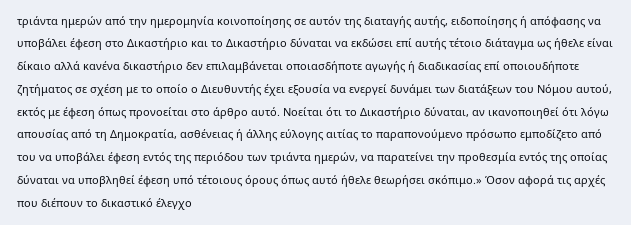τριάντα ημερών από την ημερομηνία κοινοποίησης σε αυτόν της διαταγής αυτής, ειδοποίησης ή απόφασης να υποβάλει έφεση στο Δικαστήριο και το Δικαστήριο δύναται να εκδώσει επί αυτής τέτοιο διάταγμα ως ήθελε είναι δίκαιο αλλά κανένα δικαστήριο δεν επιλαμβάνεται οποιασδήποτε αγωγής ή διαδικασίας επί οποιουδήποτε ζητήματος σε σχέση με το οποίο ο Διευθυντής έχει εξουσία να ενεργεί δυνάμει των διατάξεων του Νόμου αυτού, εκτός με έφεση όπως προνοείται στο άρθρο αυτό. Νοείται ότι το Δικαστήριο δύναται, αν ικανοποιηθεί ότι λόγω απουσίας από τη Δημοκρατία, ασθένειας ή άλλης εύλογης αιτίας το παραπονούμενο πρόσωπο εμποδίζετο από του να υποβάλει έφεση εντός της περιόδου των τριάντα ημερών, να παρατείνει την προθεσμία εντός της οποίας δύναται να υποβληθεί έφεση υπό τέτοιους όρους όπως αυτό ήθελε θεωρήσει σκόπιμο.» Όσον αφορά τις αρχές που διέπουν το δικαστικό έλεγχο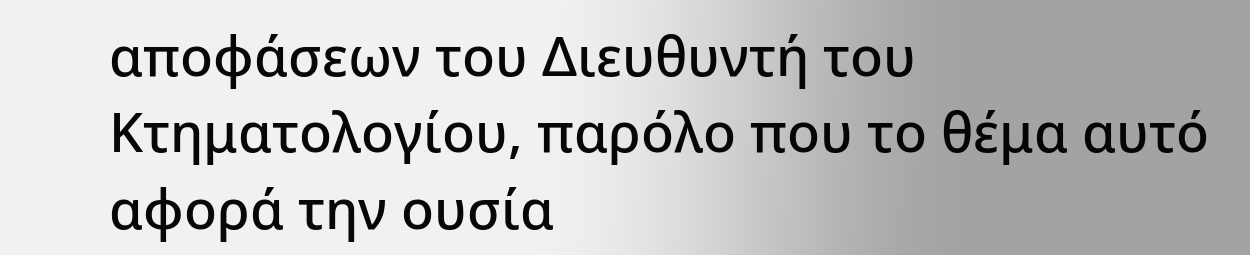αποφάσεων του Διευθυντή του Κτηματολογίου, παρόλο που το θέμα αυτό αφορά την ουσία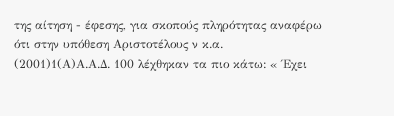της αίτηση - έφεσης, για σκοπούς πληρότητας αναφέρω ότι στην υπόθεση Αριστοτέλους ν κ.α.
(2001)1(Α)Α.Α.Δ. 100 λέχθηκαν τα πιο κάτω: « Έχει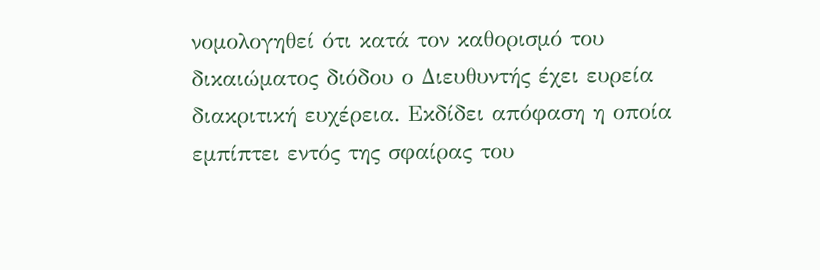νομολογηθεί ότι κατά τον καθορισμό του δικαιώματος διόδου ο Διευθυντής έχει ευρεία διακριτική ευχέρεια. Εκδίδει απόφαση η οποία εμπίπτει εντός της σφαίρας του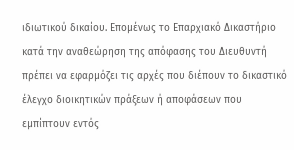ιδιωτικού δικαίου. Επομένως το Επαρχιακό Δικαστήριο κατά την αναθεώρηση της απόφασης του Διευθυντή πρέπει να εφαρμόζει τις αρχές που διέπουν το δικαστικό έλεγχο διοικητικών πράξεων ή αποφάσεων που εμπίπτουν εντός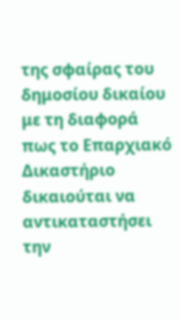της σφαίρας του δημοσίου δικαίου με τη διαφορά πως το Επαρχιακό Δικαστήριο δικαιούται να αντικαταστήσει την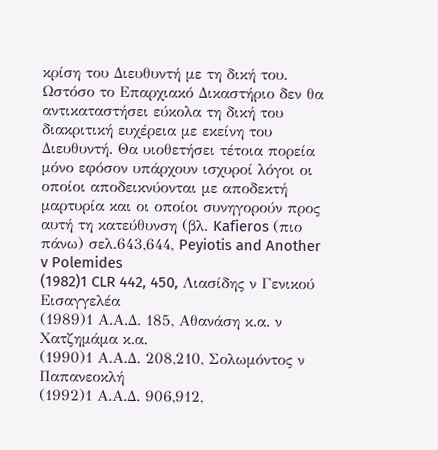κρίση του Διευθυντή με τη δική του. Ωστόσο το Επαρχιακό Δικαστήριο δεν θα αντικαταστήσει εύκολα τη δική του διακριτική ευχέρεια με εκείνη του Διευθυντή. Θα υιοθετήσει τέτοια πορεία μόνο εφόσον υπάρχουν ισχυροί λόγοι οι οποίοι αποδεικνύονται με αποδεκτή μαρτυρία και οι οποίοι συνηγορούν προς αυτή τη κατεύθυνση (βλ. Kafieros (πιο πάνω) σελ.643,644, Peyiotis and Another v Polemides
(1982)1 CLR 442, 450, Λιασίδης ν Γενικού Εισαγγελέα
(1989)1 Α.Α.Δ. 185, Αθανάση κ.α. ν Χατζημάμα κ.α.
(1990)1 Α.Α.Δ. 208,210, Σολωμόντος ν Παπανεοκλή
(1992)1 Α.Α.Δ. 906,912,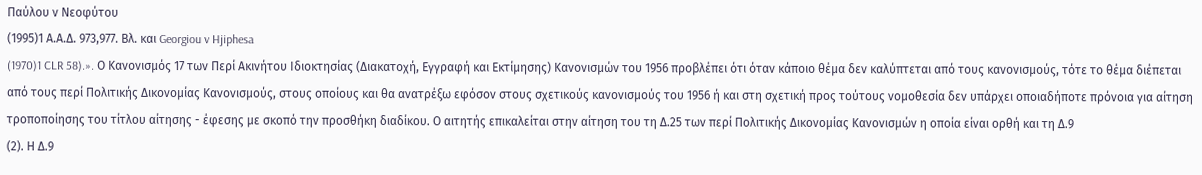Παύλου ν Νεοφύτου
(1995)1 Α.Α.Δ. 973,977. Βλ. και Georgiou v Hjiphesa
(1970)1 CLR 58).». Ο Κανονισμός 17 των Περί Ακινήτου Ιδιοκτησίας (Διακατοχή, Εγγραφή και Εκτίμησης) Κανονισμών του 1956 προβλέπει ότι όταν κάποιο θέμα δεν καλύπτεται από τους κανονισμούς, τότε το θέμα διέπεται από τους περί Πολιτικής Δικονομίας Κανονισμούς, στους οποίους και θα ανατρέξω εφόσον στους σχετικούς κανονισμούς του 1956 ή και στη σχετική προς τούτους νομοθεσία δεν υπάρχει οποιαδήποτε πρόνοια για αίτηση τροποποίησης του τίτλου αίτησης - έφεσης με σκοπό την προσθήκη διαδίκου. Ο αιτητής επικαλείται στην αίτηση του τη Δ.25 των περί Πολιτικής Δικονομίας Κανονισμών η οποία είναι ορθή και τη Δ.9
(2). Η Δ.9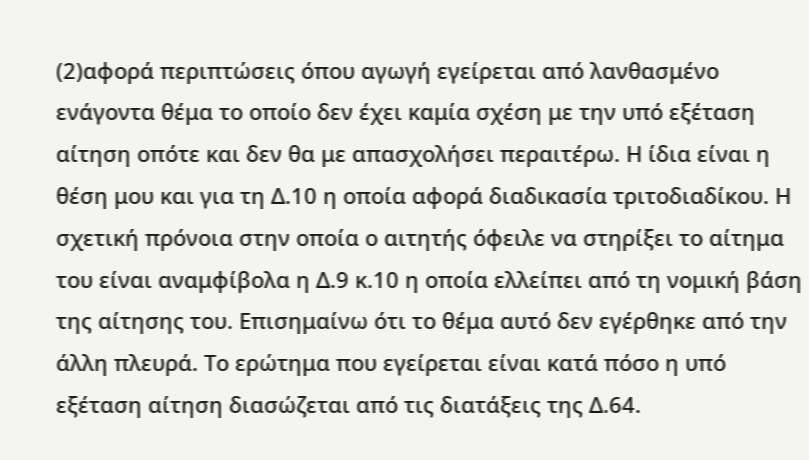(2)αφορά περιπτώσεις όπου αγωγή εγείρεται από λανθασμένο ενάγοντα θέμα το οποίο δεν έχει καμία σχέση με την υπό εξέταση αίτηση οπότε και δεν θα με απασχολήσει περαιτέρω. Η ίδια είναι η θέση μου και για τη Δ.10 η οποία αφορά διαδικασία τριτοδιαδίκου. Η σχετική πρόνοια στην οποία ο αιτητής όφειλε να στηρίξει το αίτημα του είναι αναμφίβολα η Δ.9 κ.10 η οποία ελλείπει από τη νομική βάση της αίτησης του. Επισημαίνω ότι το θέμα αυτό δεν εγέρθηκε από την άλλη πλευρά. Το ερώτημα που εγείρεται είναι κατά πόσο η υπό εξέταση αίτηση διασώζεται από τις διατάξεις της Δ.64.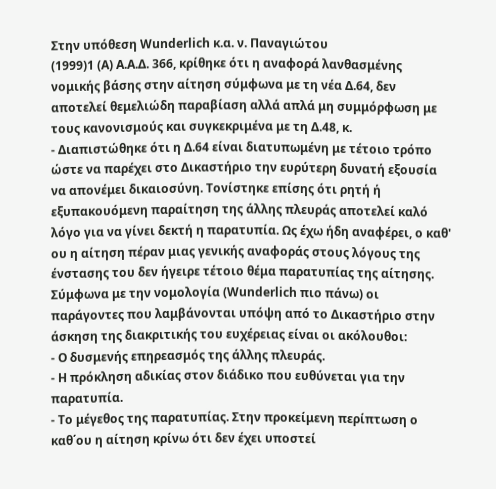Στην υπόθεση Wunderlich κ.α. ν. Παναγιώτου
(1999)1 (A) Α.Α.Δ. 366, κρίθηκε ότι η αναφορά λανθασμένης νομικής βάσης στην αίτηση σύμφωνα με τη νέα Δ.64, δεν αποτελεί θεμελιώδη παραβίαση αλλά απλά μη συμμόρφωση με τους κανονισμούς και συγκεκριμένα με τη Δ.48, κ.
- Διαπιστώθηκε ότι η Δ.64 είναι διατυπωμένη με τέτοιο τρόπο ώστε να παρέχει στο Δικαστήριο την ευρύτερη δυνατή εξουσία να απονέμει δικαιοσύνη. Τονίστηκε επίσης ότι ρητή ή εξυπακουόμενη παραίτηση της άλλης πλευράς αποτελεί καλό λόγο για να γίνει δεκτή η παρατυπία. Ως έχω ήδη αναφέρει, ο καθ' ου η αίτηση πέραν μιας γενικής αναφοράς στους λόγους της ένστασης του δεν ήγειρε τέτοιο θέμα παρατυπίας της αίτησης. Σύμφωνα με την νομολογία (Wunderlich πιο πάνω) οι παράγοντες που λαμβάνονται υπόψη από το Δικαστήριο στην άσκηση της διακριτικής του ευχέρειας είναι οι ακόλουθοι:
- Ο δυσμενής επηρεασμός της άλλης πλευράς.
- Η πρόκληση αδικίας στον διάδικο που ευθύνεται για την παρατυπία.
- Το μέγεθος της παρατυπίας. Στην προκείμενη περίπτωση ο καθ΄ου η αίτηση κρίνω ότι δεν έχει υποστεί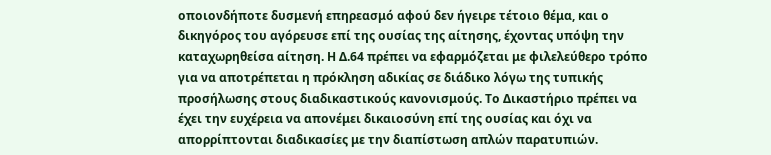οποιονδήποτε δυσμενή επηρεασμό αφού δεν ήγειρε τέτοιο θέμα, και ο δικηγόρος του αγόρευσε επί της ουσίας της αίτησης, έχοντας υπόψη την καταχωρηθείσα αίτηση. Η Δ.64 πρέπει να εφαρμόζεται με φιλελεύθερο τρόπο για να αποτρέπεται η πρόκληση αδικίας σε διάδικο λόγω της τυπικής προσήλωσης στους διαδικαστικούς κανονισμούς. Το Δικαστήριο πρέπει να έχει την ευχέρεια να απονέμει δικαιοσύνη επί της ουσίας και όχι να απορρίπτονται διαδικασίες με την διαπίστωση απλών παρατυπιών.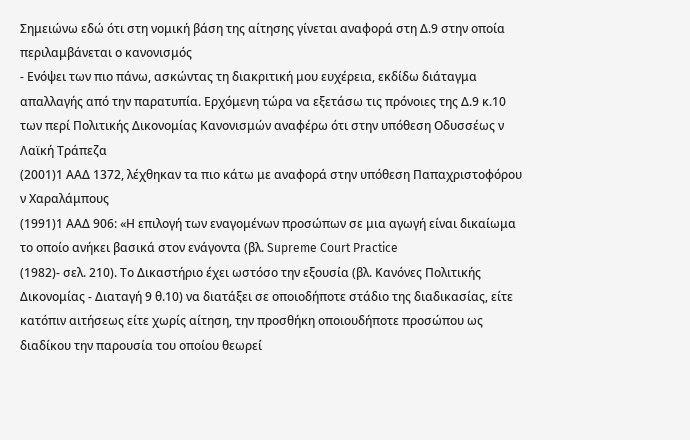Σημειώνω εδώ ότι στη νομική βάση της αίτησης γίνεται αναφορά στη Δ.9 στην οποία περιλαμβάνεται ο κανονισμός
- Ενόψει των πιο πάνω, ασκώντας τη διακριτική μου ευχέρεια, εκδίδω διάταγμα απαλλαγής από την παρατυπία. Ερχόμενη τώρα να εξετάσω τις πρόνοιες της Δ.9 κ.10 των περί Πολιτικής Δικονομίας Κανονισμών αναφέρω ότι στην υπόθεση Οδυσσέως ν Λαϊκή Τράπεζα
(2001)1 ΑΑΔ 1372, λέχθηκαν τα πιο κάτω με αναφορά στην υπόθεση Παπαχριστοφόρου ν Χαραλάμπους
(1991)1 ΑΑΔ 906: «Η επιλογή των εναγομένων προσώπων σε μια αγωγή είναι δικαίωμα το οποίο ανήκει βασικά στον ενάγοντα (βλ. Supreme Court Practice
(1982)- σελ. 210). Το Δικαστήριο έχει ωστόσο την εξουσία (βλ. Κανόνες Πολιτικής Δικονομίας - Διαταγή 9 θ.10) να διατάξει σε οποιοδήποτε στάδιο της διαδικασίας, είτε κατόπιν αιτήσεως είτε χωρίς αίτηση, την προσθήκη οποιουδήποτε προσώπου ως διαδίκου την παρουσία του οποίου θεωρεί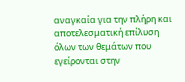αναγκαία για την πλήρη και αποτελεσματική επίλυση όλων των θεμάτων που εγείρονται στην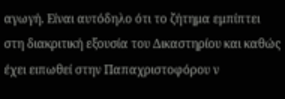αγωγή. Είναι αυτόδηλο ότι το ζήτημα εμπίπτει στη διακριτική εξουσία του Δικαστηρίου και καθώς έχει ειπωθεί στην Παπαχριστοφόρου ν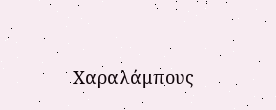Χαραλάμπους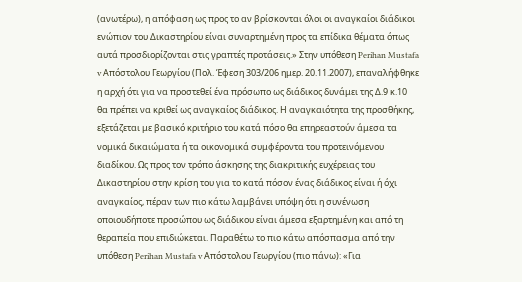(ανωτέρω), η απόφαση ως προς το αν βρίσκονται όλοι οι αναγκαίοι διάδικοι ενώπιον του Δικαστηρίου είναι συναρτημένη προς τα επίδικα θέματα όπως αυτά προσδιορίζονται στις γραπτές προτάσεις.» Στην υπόθεση Perihan Mustafa v Απόστολου Γεωργίου (Πολ. Έφεση 303/206 ημερ. 20.11.2007), επαναλήφθηκε η αρχή ότι για να προστεθεί ένα πρόσωπο ως διάδικος δυνάμει της Δ.9 κ.10 θα πρέπει να κριθεί ως αναγκαίος διάδικος. Η αναγκαιότητα της προσθήκης, εξετάζεται με βασικό κριτήριο του κατά πόσο θα επηρεαστούν άμεσα τα νομικά δικαιώματα ή τα οικονομικά συμφέροντα του προτεινόμενου διαδίκου. Ως προς τον τρόπο άσκησης της διακριτικής ευχέρειας του Δικαστηρίου στην κρίση του για το κατά πόσον ένας διάδικος είναι ή όχι αναγκαίος, πέραν των πιο κάτω λαμβάνει υπόψη ότι η συνένωση οποιουδήποτε προσώπου ως διάδικου είναι άμεσα εξαρτημένη και από τη θεραπεία που επιδιώκεται. Παραθέτω το πιο κάτω απόσπασμα από την υπόθεση Perihan Mustafa v Απόστολου Γεωργίου (πιο πάνω): «Για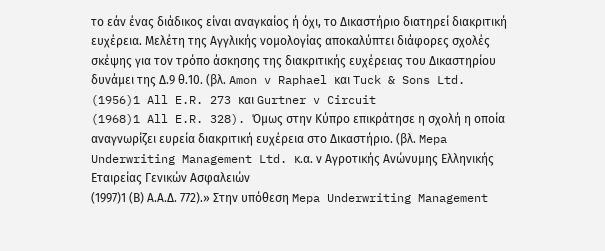το εάν ένας διάδικος είναι αναγκαίος ή όχι, το Δικαστήριο διατηρεί διακριτική ευχέρεια. Μελέτη της Αγγλικής νομολογίας αποκαλύπτει διάφορες σχολές σκέψης για τον τρόπο άσκησης της διακριτικής ευχέρειας του Δικαστηρίου δυνάμει της Δ.9 θ.10. (βλ. Amon v Raphael και Tuck & Sons Ltd.
(1956)1 All E.R. 273 και Gurtner v Circuit
(1968)1 All E.R. 328). Όμως στην Κύπρο επικράτησε η σχολή η οποία αναγνωρίζει ευρεία διακριτική ευχέρεια στο Δικαστήριο. (βλ. Mepa Underwriting Management Ltd. κ.α. ν Αγροτικής Ανώνυμης Ελληνικής Εταιρείας Γενικών Ασφαλειών
(1997)1 (Β) Α.Α.Δ. 772).» Στην υπόθεση Mepa Underwriting Management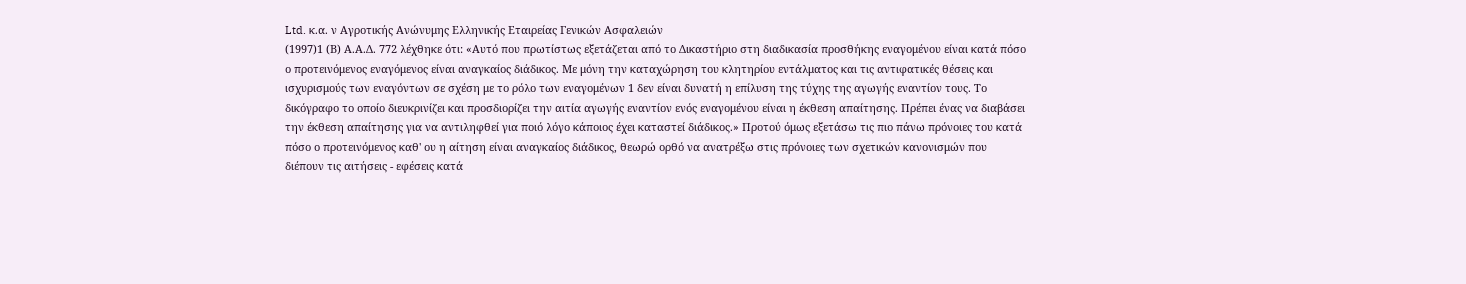Ltd. κ.α. ν Αγροτικής Ανώνυμης Ελληνικής Εταιρείας Γενικών Ασφαλειών
(1997)1 (Β) Α.Α.Δ. 772 λέχθηκε ότι: «Αυτό που πρωτίστως εξετάζεται από το Δικαστήριο στη διαδικασία προσθήκης εναγομένου είναι κατά πόσο ο προτεινόμενος εναγόμενος είναι αναγκαίος διάδικος. Με μόνη την καταχώρηση του κλητηρίου εντάλματος και τις αντιφατικές θέσεις και ισχυρισμούς των εναγόντων σε σχέση με το ρόλο των εναγομένων 1 δεν είναι δυνατή η επίλυση της τύχης της αγωγής εναντίον τους. Το δικόγραφο το οποίο διευκρινίζει και προσδιορίζει την αιτία αγωγής εναντίον ενός εναγομένου είναι η έκθεση απαίτησης. Πρέπει ένας να διαβάσει την έκθεση απαίτησης για να αντιληφθεί για ποιό λόγο κάποιος έχει καταστεί διάδικος.» Προτού όμως εξετάσω τις πιο πάνω πρόνοιες του κατά πόσο ο προτεινόμενος καθ' ου η αίτηση είναι αναγκαίος διάδικος, θεωρώ ορθό να ανατρέξω στις πρόνοιες των σχετικών κανονισμών που διέπουν τις αιτήσεις - εφέσεις κατά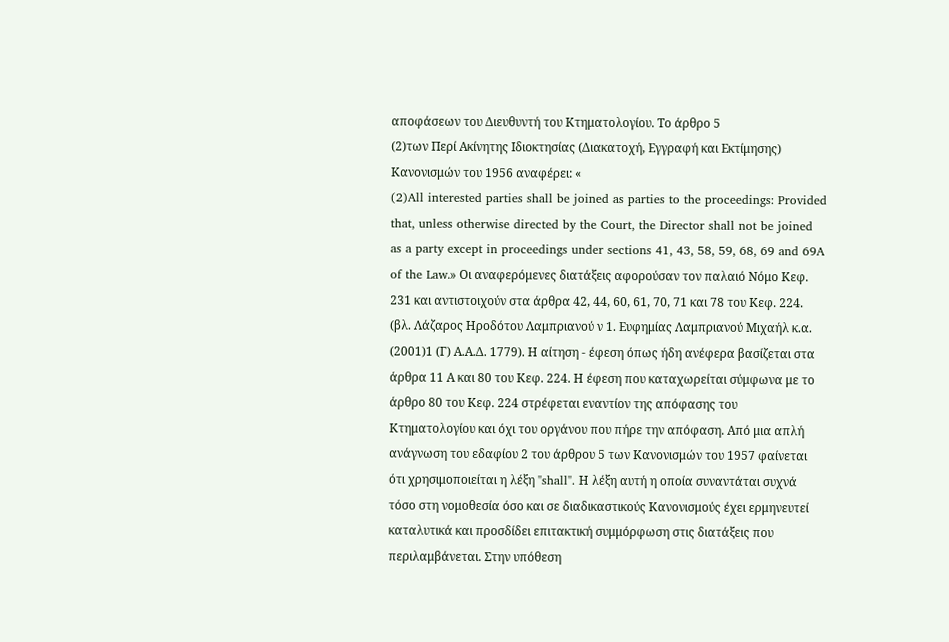αποφάσεων του Διευθυντή του Κτηματολογίου. Το άρθρο 5
(2)των Περί Ακίνητης Ιδιοκτησίας (Διακατοχή, Εγγραφή και Εκτίμησης) Κανονισμών του 1956 αναφέρει: «
(2)All interested parties shall be joined as parties to the proceedings: Provided that, unless otherwise directed by the Court, the Director shall not be joined as a party except in proceedings under sections 41, 43, 58, 59, 68, 69 and 69A of the Law.» Οι αναφερόμενες διατάξεις αφορούσαν τον παλαιό Νόμο Κεφ. 231 και αντιστοιχούν στα άρθρα 42, 44, 60, 61, 70, 71 και 78 του Κεφ. 224. (βλ. Λάζαρος Ηροδότου Λαμπριανού ν 1. Ευφημίας Λαμπριανού Μιχαήλ κ.α.
(2001)1 (Γ) Α.Α.Δ. 1779). Η αίτηση - έφεση όπως ήδη ανέφερα βασίζεται στα άρθρα 11 Α και 80 του Κεφ. 224. Η έφεση που καταχωρείται σύμφωνα με το άρθρο 80 του Κεφ. 224 στρέφεται εναντίον της απόφασης του Κτηματολογίου και όχι του οργάνου που πήρε την απόφαση. Από μια απλή ανάγνωση του εδαφίου 2 του άρθρου 5 των Κανονισμών του 1957 φαίνεται ότι χρησιμοποιείται η λέξη "shall". Η λέξη αυτή η οποία συναντάται συχνά τόσο στη νομοθεσία όσο και σε διαδικαστικούς Κανονισμούς έχει ερμηνευτεί καταλυτικά και προσδίδει επιτακτική συμμόρφωση στις διατάξεις που περιλαμβάνεται. Στην υπόθεση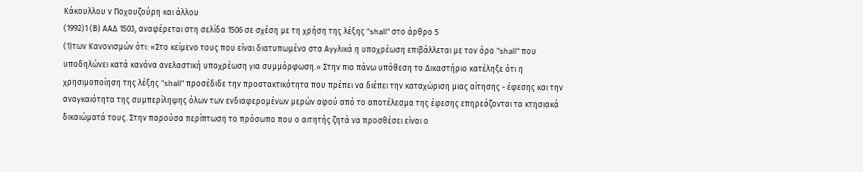Κάκουλλου ν Ποχουζούρη και άλλου
(1992)1 (Β) ΑΑΔ 1503, αναφέρεται στη σελίδα 1506 σε σχέση με τη χρήση της λέξης "shall" στο άρθρο 5
(1)των Κανονισμών ότι: «Στο κείμενο τους που είναι διατυπωμένο στα Αγγλικά η υποχρέωση επιβάλλεται με τον όρο "shall" που υποδηλώνει κατά κανόνα ανελαστική υποχρέωση για συμμόρφωση.» Στην πιο πάνω υπόθεση το Δικαστήριο κατέληξε ότι η χρησιμοποίηση της λέξης "shall" προσέδιδε την προστακτικότητα που πρέπει να διέπει την καταχώριση μιας αίτησης - έφεσης και την αναγκαιότητα της συμπερίληψης όλων των ενδιαφερομένων μερών αφού από το αποτέλεσμα της έφεσης επηρεάζονται τα κτησιακά δικαιώματά τους. Στην παρούσα περίπτωση το πρόσωπο που ο αιτητής ζητά να προσθέσει είναι ο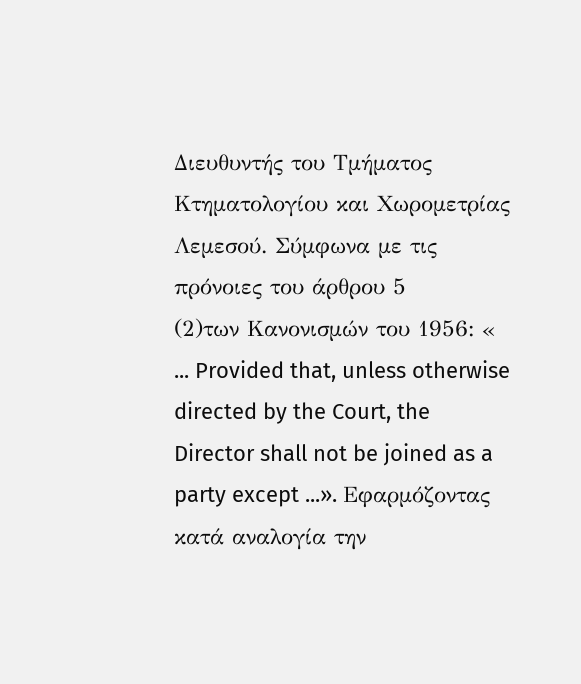Διευθυντής του Τμήματος Κτηματολογίου και Χωρομετρίας Λεμεσού. Σύμφωνα με τις πρόνοιες του άρθρου 5
(2)των Κανονισμών του 1956: « ... Provided that, unless otherwise directed by the Court, the Director shall not be joined as a party except ...». Εφαρμόζοντας κατά αναλογία την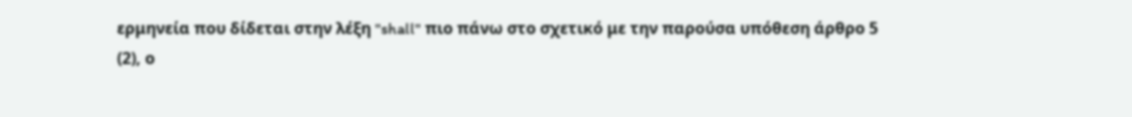ερμηνεία που δίδεται στην λέξη "shall" πιο πάνω στο σχετικό με την παρούσα υπόθεση άρθρο 5
(2), ο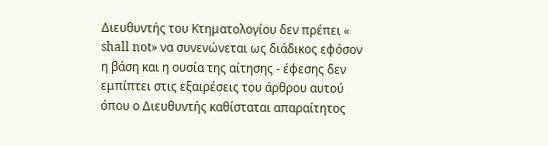Διευθυντής του Κτηματολογίου δεν πρέπει « shall not» να συνενώνεται ως διάδικος εφόσον η βάση και η ουσία της αίτησης - έφεσης δεν εμπίπτει στις εξαιρέσεις του άρθρου αυτού όπου ο Διευθυντής καθίσταται απαραίτητος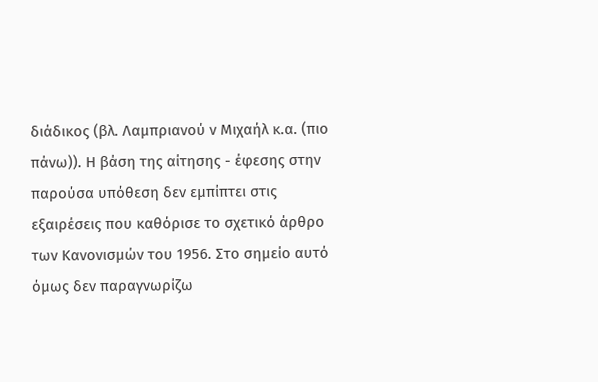διάδικος (βλ. Λαμπριανού ν Μιχαήλ κ.α. (πιο πάνω)). Η βάση της αίτησης - έφεσης στην παρούσα υπόθεση δεν εμπίπτει στις εξαιρέσεις που καθόρισε το σχετικό άρθρο των Κανονισμών του 1956. Στο σημείο αυτό όμως δεν παραγνωρίζω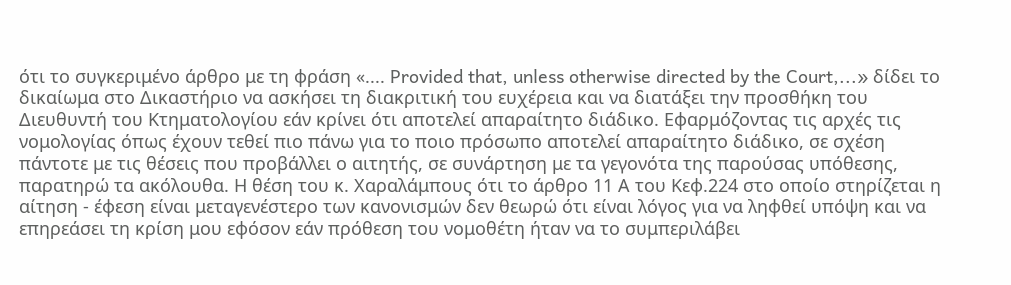ότι το συγκεριμένο άρθρο με τη φράση «.... Provided that, unless otherwise directed by the Court,...» δίδει το δικαίωμα στο Δικαστήριο να ασκήσει τη διακριτική του ευχέρεια και να διατάξει την προσθήκη του Διευθυντή του Κτηματολογίου εάν κρίνει ότι αποτελεί απαραίτητο διάδικο. Εφαρμόζοντας τις αρχές τις νομολογίας όπως έχουν τεθεί πιο πάνω για το ποιο πρόσωπο αποτελεί απαραίτητο διάδικο, σε σχέση πάντοτε με τις θέσεις που προβάλλει ο αιτητής, σε συνάρτηση με τα γεγονότα της παρούσας υπόθεσης, παρατηρώ τα ακόλουθα. Η θέση του κ. Χαραλάμπους ότι το άρθρο 11 Α του Κεφ.224 στο οποίο στηρίζεται η αίτηση - έφεση είναι μεταγενέστερο των κανονισμών δεν θεωρώ ότι είναι λόγος για να ληφθεί υπόψη και να επηρεάσει τη κρίση μου εφόσον εάν πρόθεση του νομοθέτη ήταν να το συμπεριλάβει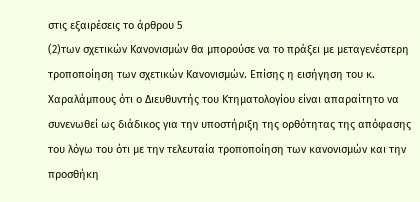στις εξαιρέσεις το άρθρου 5
(2)των σχετικών Κανονισμών θα μπορούσε να το πράξει με μεταγενέστερη τροποποίηση των σχετικών Κανονισμών. Επίσης η εισήγηση του κ. Χαραλάμπους ότι ο Διευθυντής του Κτηματολογίου είναι απαραίτητο να συνενωθεί ως διάδικος για την υποστήριξη της ορθότητας της απόφασης του λόγω του ότι με την τελευταία τροποποίηση των κανονισμών και την προσθήκη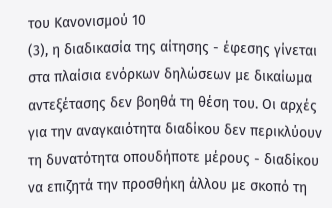του Κανονισμού 10
(3), η διαδικασία της αίτησης - έφεσης γίνεται στα πλαίσια ενόρκων δηλώσεων με δικαίωμα αντεξέτασης δεν βοηθά τη θέση του. Οι αρχές για την αναγκαιότητα διαδίκου δεν περικλύουν τη δυνατότητα οπουδήποτε μέρους - διαδίκου να επιζητά την προσθήκη άλλου με σκοπό τη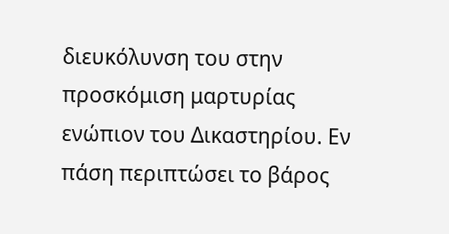διευκόλυνση του στην προσκόμιση μαρτυρίας ενώπιον του Δικαστηρίου. Εν πάση περιπτώσει το βάρος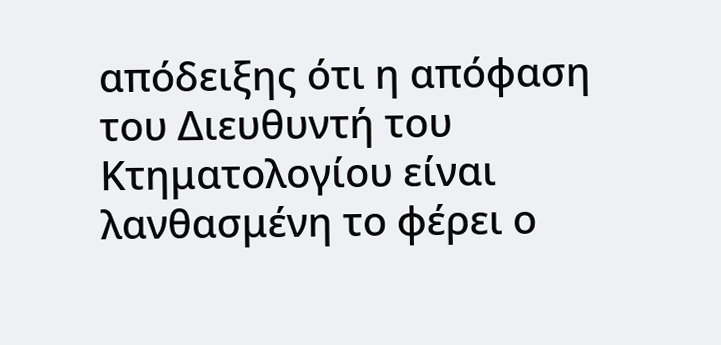απόδειξης ότι η απόφαση του Διευθυντή του Κτηματολογίου είναι λανθασμένη το φέρει ο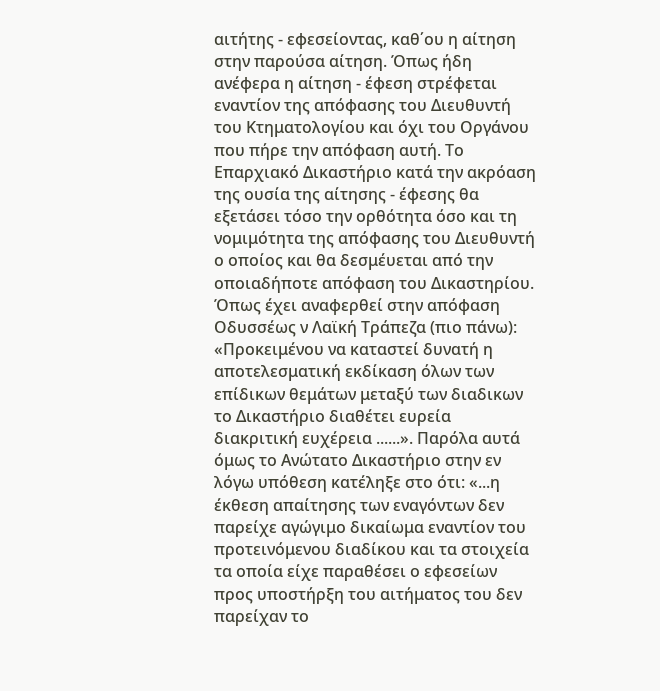αιτήτης - εφεσείοντας, καθ΄ου η αίτηση στην παρούσα αίτηση. Όπως ήδη ανέφερα η αίτηση - έφεση στρέφεται εναντίον της απόφασης του Διευθυντή του Κτηματολογίου και όχι του Οργάνου που πήρε την απόφαση αυτή. Το Επαρχιακό Δικαστήριο κατά την ακρόαση της ουσία της αίτησης - έφεσης θα εξετάσει τόσο την ορθότητα όσο και τη νομιμότητα της απόφασης του Διευθυντή ο οποίος και θα δεσμέυεται από την οποιαδήποτε απόφαση του Δικαστηρίου. Όπως έχει αναφερθεί στην απόφαση Οδυσσέως ν Λαϊκή Τράπεζα (πιο πάνω): «Προκειμένου να καταστεί δυνατή η αποτελεσματική εκδίκαση όλων των επίδικων θεμάτων μεταξύ των διαδικων το Δικαστήριο διαθέτει ευρεία διακριτική ευχέρεια ......». Παρόλα αυτά όμως το Ανώτατο Δικαστήριο στην εν λόγω υπόθεση κατέληξε στο ότι: «...η έκθεση απαίτησης των εναγόντων δεν παρείχε αγώγιμο δικαίωμα εναντίον του προτεινόμενου διαδίκου και τα στοιχεία τα οποία είχε παραθέσει ο εφεσείων προς υποστήρξη του αιτήματος του δεν παρείχαν το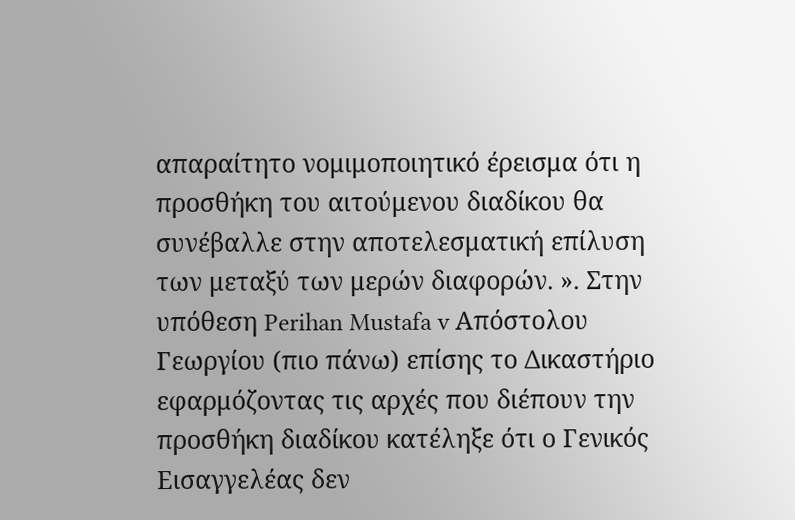απαραίτητο νομιμοποιητικό έρεισμα ότι η προσθήκη του αιτούμενου διαδίκου θα συνέβαλλε στην αποτελεσματική επίλυση των μεταξύ των μερών διαφορών. ». Στην υπόθεση Perihan Mustafa v Απόστολου Γεωργίου (πιο πάνω) επίσης το Δικαστήριο εφαρμόζοντας τις αρχές που διέπουν την προσθήκη διαδίκου κατέληξε ότι ο Γενικός Εισαγγελέας δεν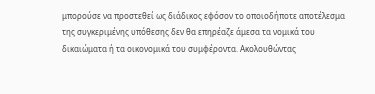μπορούσε να προστεθεί ως διάδικος εφόσον το οποιοδήποτε αποτέλεσμα της συγκεριμένης υπόθεσης δεν θα επηρέαζε άμεσα τα νομικά του δικαιώματα ή τα οικονομικά του συμφέροντα. Ακολουθώντας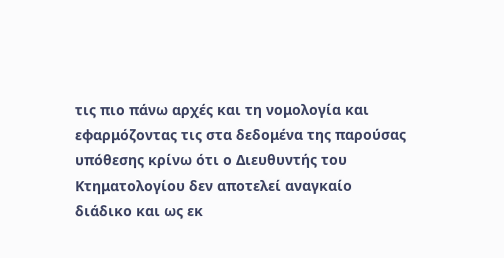τις πιο πάνω αρχές και τη νομολογία και εφαρμόζοντας τις στα δεδομένα της παρούσας υπόθεσης κρίνω ότι ο Διευθυντής του Κτηματολογίου δεν αποτελεί αναγκαίο διάδικο και ως εκ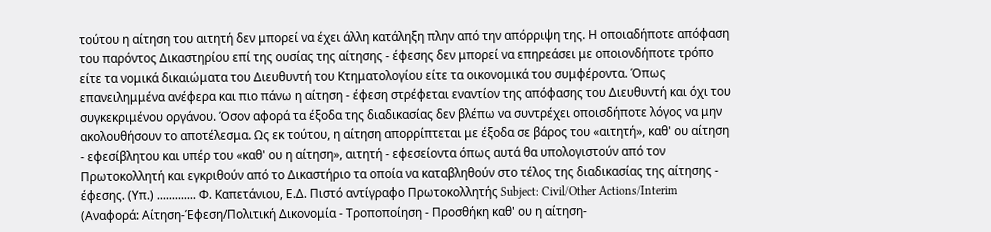τούτου η αίτηση του αιτητή δεν μπορεί να έχει άλλη κατάληξη πλην από την απόρριψη της. Η οποιαδήποτε απόφαση του παρόντος Δικαστηρίου επί της ουσίας της αίτησης - έφεσης δεν μπορεί να επηρεάσει με οποιονδήποτε τρόπο είτε τα νομικά δικαιώματα του Διευθυντή του Κτηματολογίου είτε τα οικονομικά του συμφέροντα. Όπως επανειλημμένα ανέφερα και πιο πάνω η αίτηση - έφεση στρέφεται εναντίον της απόφασης του Διευθυντή και όχι του συγκεκριμένου οργάνου. Όσον αφορά τα έξοδα της διαδικασίας δεν βλέπω να συντρέχει οποισδήποτε λόγος να μην ακολουθήσουν το αποτέλεσμα. Ως εκ τούτου, η αίτηση απορρίπτεται με έξοδα σε βάρος του «αιτητή», καθ' ου αίτηση - εφεσίβλητου και υπέρ του «καθ' ου η αίτηση», αιτητή - εφεσείοντα όπως αυτά θα υπολογιστούν από τον Πρωτοκολλητή και εγκριθούν από το Δικαστήριο τα οποία να καταβληθούν στο τέλος της διαδικασίας της αίτησης - έφεσης. (Υπ.) ............. Φ. Καπετάνιου, Ε.Δ. Πιστό αντίγραφο Πρωτοκολλητής Subject: Civil/Other Actions/Interim (Αναφορά: Αίτηση-Έφεση/Πολιτική Δικονομία - Τροποποίηση - Προσθήκη καθ' ου η αίτηση-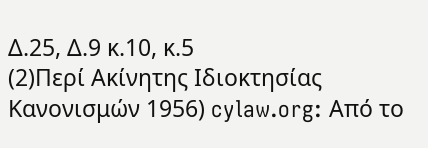Δ.25, Δ.9 κ.10, κ.5
(2)Περί Ακίνητης Ιδιοκτησίας Κανονισμών 1956) cylaw.org: Από το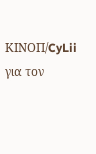ΚΙΝOΠ/CyLii για τον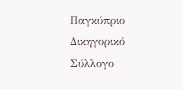Παγκύπριο Δικηγορικό Σύλλογο